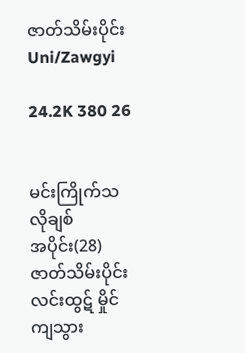ဇာတ်သိမ်းပိုင်း Uni/Zawgyi

24.2K 380 26


မင်းကြိုက်သလိုချစ်
အပိုင်း(28) ဇာတ်သိမ်းပိုင်း
လင်းထွဋ် မှိုင်ကျသွား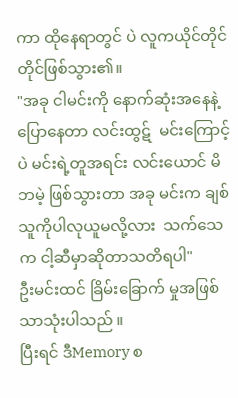ကာ ထိုနေရာတွင် ပဲ လူကယိုင်တိုင်တိုင်ဖြစ်သွား၏။
"အခု ငါမင်းကို နောက်ဆုံးအနေနဲ့ပြောနေတာ လင်းထွဋ်  မင်းကြောင့်ပဲ မင်းရဲ့တူအရင်း လင်းယောင် မိဘမဲ့ ဖြစ်သွားတာ အခု မင်းက ချစ်သူကိုပါလုယူမလို့လား  သက်သေက ငါ့ဆီမှာဆိုတာသတိရပါ"
ဦးမင်းထင် ခြိမ်းခြောက် မှုအဖြစ်သာသုံးပါသည် ။
ပြီးရင် ဒီMemory စ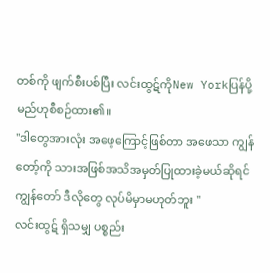တစ်ကို ဖျက်စီးပစ်ပြီး လင်းထွဋ်ကိုNew Yorkပြန်ပို့မည်ဟုစီစဉ်ထား၏။
"ဒါတွေအားလုံး အဖေ့ကြောင့်ဖြစ်တာ အဖေသာ ကျွန်တော့်ကို သားအဖြစ်အသိအမှတ်ပြုထားခဲ့မယ်ဆိုရင် ကျွန်တော် ဒီလိုတွေ လုပ်မိမှာမဟုတ်ဘူး "
လင်းထွဋ် ရှိသမျှ ပစ္စည်း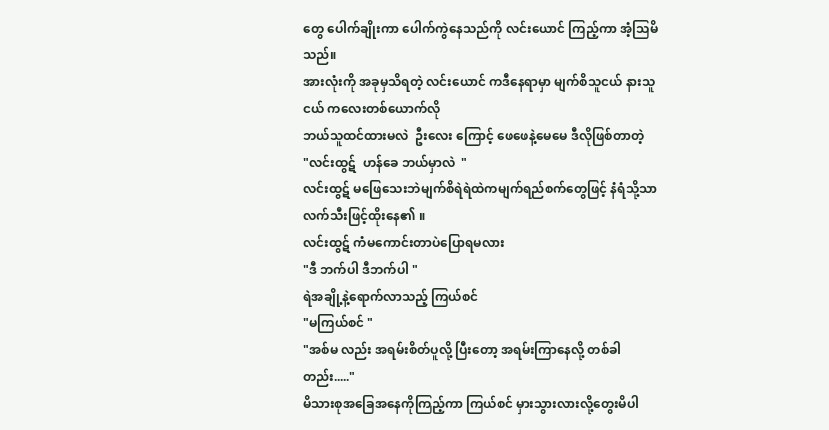တွေ ပေါက်ချိုးကာ ပေါက်ကွဲနေသည်ကို လင်းယောင် ကြည့်ကာ အံ့သြမိသည်။
အားလုံးကို အခုမှသိရတဲ့ လင်းယောင် ကဒီနေရာမှာ မျက်စိသူငယ် နားသူငယ် ကလေးတစ်ယောက်လို
ဘယ်သူထင်ထားမလဲ  ဦးလေး ကြောင့် ဖေဖေနဲ့မေမေ ဒီလိုဖြစ်တာတဲ့
"လင်းထွဋ်  ဟန်ခေ ဘယ်မှာလဲ  "
လင်းထွဋ် မဖြေသေးဘဲမျက်စိရဲရဲထဲကမျက်ရည်စက်တွေဖြင့် နံရံသို့သာ လက်သီးဖြင့်ထိုးနေ၏ ။
လင်းထွဋ် ကံမကောင်းတာပဲပြောရမလား
"ဒီ ဘက်ပါ ဒီဘက်ပါ "
ရဲအချို့နဲ့ရောက်လာသည့် ကြယ်စင်
"မကြယ်စင် "
"အစ်မ လည်း အရမ်းစိတ်ပူလို့ ပြီးတော့ အရမ်းကြာနေလို့ တစ်ခါတည်း....."
မိသားစုအခြေအနေကိုကြည့်ကာ ကြယ်စင် မှားသွားလားလို့တွေးမိပါ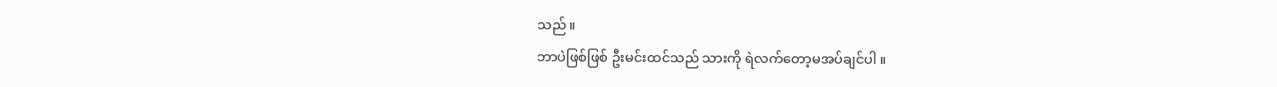သည် ။
ဘာပဲဖြစ်ဖြစ် ဦးမင်းထင်သည် သားကို ရဲလက်တော့မအပ်ချင်ပါ ။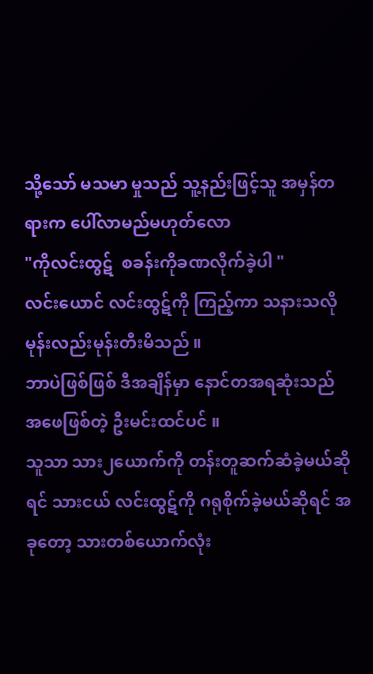သို့သော် မသမာ မှုသည် သူ့နည်းဖြင့်သူ အမှန်တရားက ပေါ်လာမည်မဟုတ်လော
"ကိုလင်းထွဋ်  စခန်းကိုခဏလိုက်ခဲ့ပါ "
လင်းယောင် လင်းထွဋ်ကို ကြည့်ကာ သနားသလို  မုန်းလည်းမုန်းတီးမိသည် ။
ဘာပဲဖြစ်ဖြစ် ဒီအချိန်မှာ နောင်တအရဆုံးသည်  အဖေဖြစ်တဲ့ ဦးမင်းထင်ပင် ။
သူသာ သား၂ယောက်ကို တန်းတူဆက်ဆံခဲ့မယ်ဆိုရင် သားငယ် လင်းထွဋ်ကို ဂရုစိုက်ခဲ့မယ်ဆိုရင် အခုတော့ သားတစ်ယောက်လုံး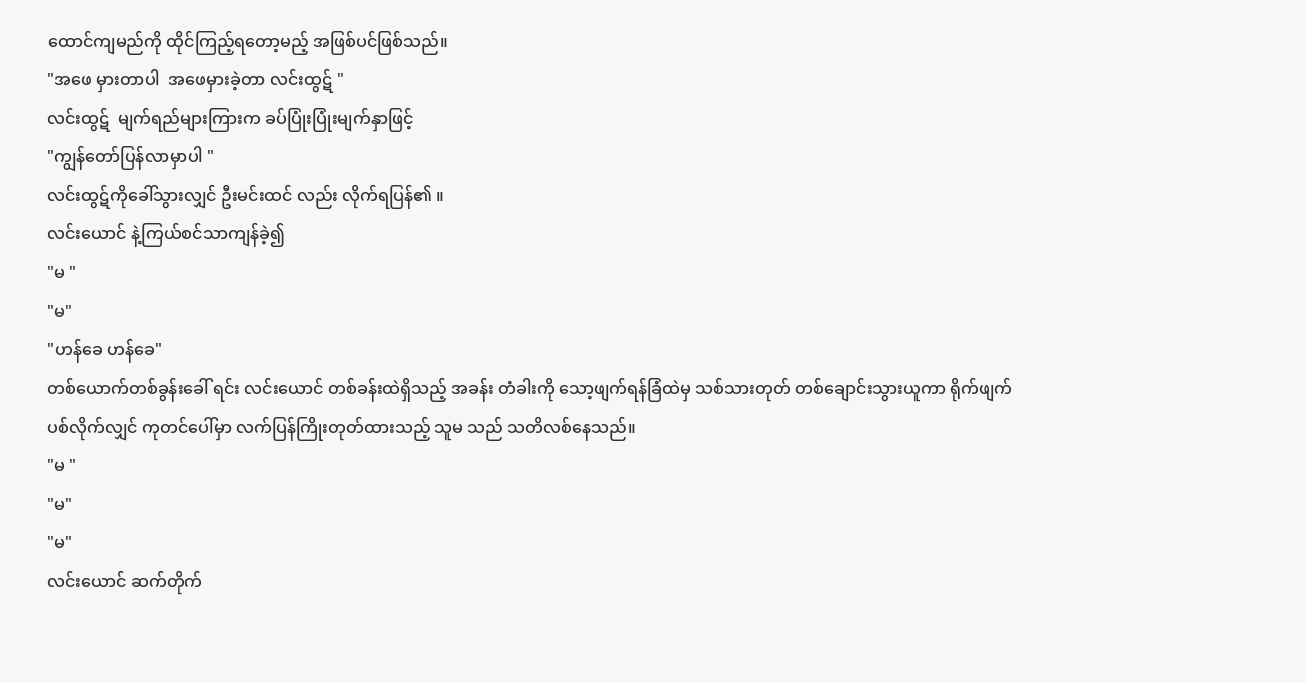ထောင်ကျမည်ကို ထိုင်ကြည့်ရတော့မည့် အဖြစ်ပင်ဖြစ်သည်။
"အဖေ မှားတာပါ  အဖေမှားခဲ့တာ လင်းထွဋ် "
လင်းထွဋ်  မျက်ရည်များကြားက ခပ်ပြုံးပြုံးမျက်နှာဖြင့်
"ကျွန်တော်ပြန်လာမှာပါ "
လင်းထွဋ်ကိုခေါ်သွားလျှင် ဦးမင်းထင် လည်း လိုက်ရပြန်၏ ။
လင်းယောင် နဲ့ကြယ်စင်သာကျန်ခဲ့၍
"မ "
"မ"
"ဟန်ခေ ဟန်ခေ"
တစ်ယောက်တစ်ခွန်းခေါ် ရင်း လင်းယောင် တစ်ခန်းထဲရှိသည့် အခန်း တံခါးကို သော့ဖျက်ရန်ခြံထဲမှ သစ်သားတုတ် တစ်ချောင်းသွားယူကာ ရိုက်ဖျက်ပစ်လိုက်လျှင် ကုတင်ပေါ်မှာ လက်ပြန်ကြိုးတုတ်ထားသည့် သူမ သည် သတိလစ်နေသည်။
"မ "
"မ"
"မ"
လင်းယောင် ဆက်တိုက်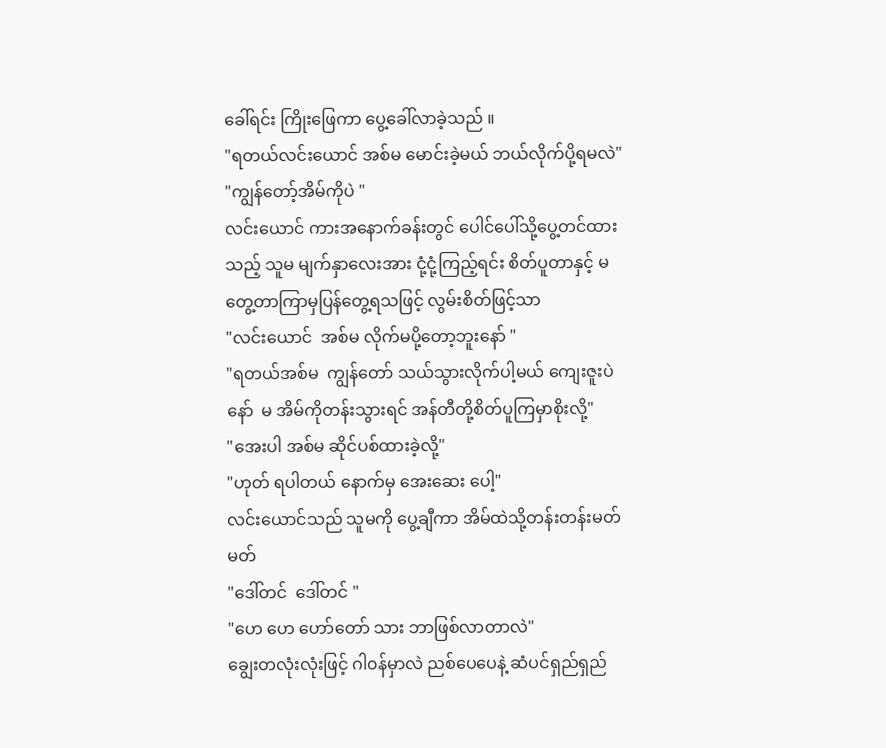ခေါ်ရင်း ကြိုးဖြေကာ ပွေ့ခေါ်လာခဲ့သည် ။
"ရတယ်လင်းယောင် အစ်မ မောင်းခဲ့မယ် ဘယ်လိုက်ပို့ရမလဲ"
"ကျွန်တော့်အိမ်ကိုပဲ "
လင်းယောင် ကားအနောက်ခန်းတွင် ပေါင်ပေါ်သို့ပွေ့တင်ထားသည့် သူမ မျက်နှာလေးအား ငုံ့ငုံ့ကြည့်ရင်း စိတ်ပူတာနှင့် မတွေ့တာကြာမှပြန်တွေ့ရသဖြင့် လွမ်းစိတ်ဖြင့်သာ
"လင်းယောင်  အစ်မ လိုက်မပို့တော့ဘူးနော် "
"ရတယ်အစ်မ  ကျွန်တော် သယ်သွားလိုက်ပါ့မယ် ကျေးဇူးပဲနော်  မ အိမ်ကိုတန်းသွားရင် အန်တီတို့စိတ်ပူကြမှာစိုးလို့"
"အေးပါ အစ်မ ဆိုင်ပစ်ထားခဲ့လို့"
"ဟုတ် ရပါတယ် နောက်မှ အေးဆေး ပေါ့"
လင်းယောင်သည် သူမကို ပွေ့ချီကာ အိမ်ထဲသို့တန်းတန်းမတ်မတ်
"ဒေါ်တင်  ဒေါ်တင် "
"ဟေ ဟေ ဟော်တော် သား ဘာဖြစ်လာတာလဲ"
ချွေးတလုံးလုံးဖြင့် ဂါ၀န်မှာလဲ ညစ်ပေပေနဲ့ ဆံပင်ရှည်ရှည်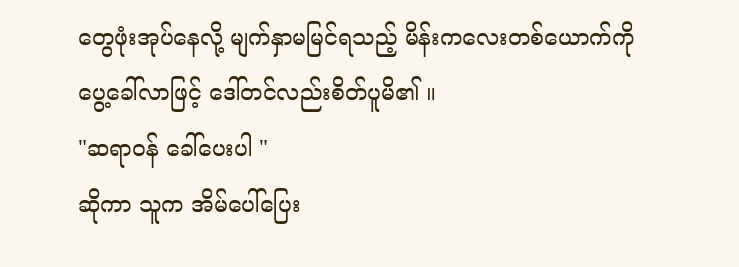တွေဖုံးအုပ်နေလို့ မျက်နှာမမြင်ရသည့် မိန်းကလေးတစ်ယောက်ကို ပွေ့ခေါ်လာဖြင့် ဒေါ်တင်လည်းစိတ်ပူမိ၏ ။
"ဆရာ၀န် ခေါ်ပေးပါ "
ဆိုကာ သူက အိမ်ပေါ်ပြေး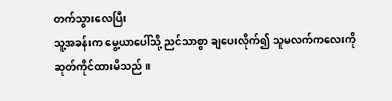တက်သွားလေပြီး
သူ့အခန်းက မွေ့ယာပေါ်သို့ ညင်သာစွာ ချပေးလိုက်၍ သူမလက်ကလေးကို ဆုတ်ကိုင်ထားမိသည် ။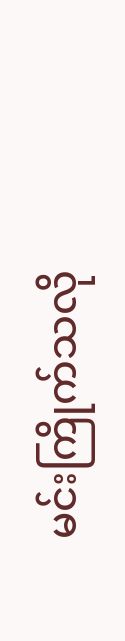မင်းကြိုက်သလို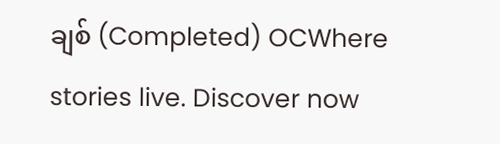ချစ် (Completed) OCWhere stories live. Discover now